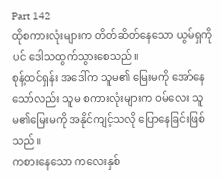Part 142
ထိုစကားလုံးများက တိတ်ဆိတ်နေသော ယွမ်ရှကိုပင် ဒေါသထွက်သွားစေသည်။
စုန့်ထင်ရှန်း အဒေါ်က သူမ၏ မြေးမကို အော်နေသော်လည်း သူမ စကားလုံးများက ဝမ်လေး သူမ၏မြေးမကို အနိုင်ကျင့်သလို ပြောနေခြင်းဖြစ်သည်။
ကစားနေသော ကလေးနှစ်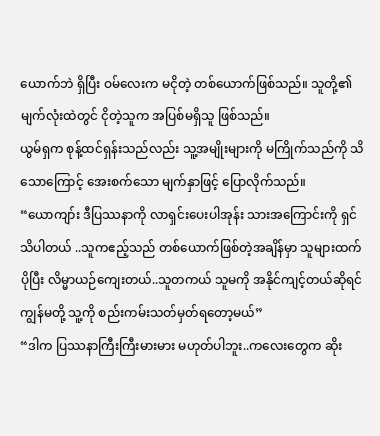ယောက်ဘဲ ရှိပြီး ဝမ်လေးက မငိုတဲ့ တစ်ယောက်ဖြစ်သည်။ သူတို့၏ မျက်လုံးထဲတွင် ငိုတဲ့သူက အပြစ်မရှိသူ ဖြစ်သည်။
ယွမ်ရှက စုန့်ထင်ရှန်းသည်လည်း သူ့အမျိုးများကို မကြိုက်သည်ကို သိသောကြောင့် အေးစက်သော မျက်နှာဖြင့် ပြောလိုက်သည်။
“ယောကျာ်း ဒီပြဿနာကို လာရှင်းပေးပါအုန်း သားအကြောင်းကို ရှင်သိပါတယ် ..သူကဧည့်သည် တစ်ယောက်ဖြစ်တဲ့အချိန်မှာ သူများထက် ပိုပြီး လိမ္မာယဉ်ကျေးတယ်..သူတကယ် သူမကို အနိုင်ကျင့်တယ်ဆိုရင် ကျွန်မတို့ သူ့ကို စည်းကမ်းသတ်မှတ်ရတော့မယ်”
“ဒါက ပြဿနာကြီးကြီးမားမား မဟုတ်ပါဘူး..ကလေးတွေက ဆိုး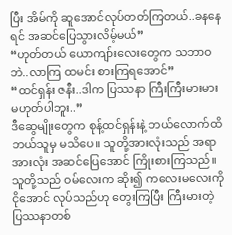ပြီး အိမ်ကို ဆူအောင်လုပ်တတ်ကြတယ်..ခနနေရင် အဆင်ပြေသွားလိမ့်မယ်”
“ဟုတ်တယ် ယောကျာ်းလေးတွေက သဘာဝဘဲ..လာကြ ထမင်း စားကြရအောင်”
“ထင်ရှန်း ဇနီး..ဒါက ပြဿနာ ကြီးကြီးမားမား မဟုတ်ပါဘူး..”
ဒီဆွေမျိုးတွေက စုန့်ထင်ရှန်းနဲ့ ဘယ်လောက်ထိ ဘယ်သူမှ မသိပေ။ သူတို့အားလုံးသည် အရာအားလုံး အဆင်ပြေအောင် ကြိုးစားကြသည်။ သူတို့သည် ဝမ်လေးက ဆိုး၍ ကလေးမလေးကို ငိုအောင် လုပ်သည်ဟု တွေးကြပြီး ကြီးမားတဲ့ ပြဿနာတစ်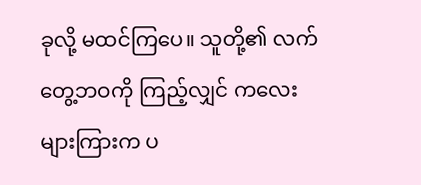ခုလို့ မထင်ကြပေ။ သူတို့၏ လက်တွေ့ဘဝကို ကြည့်လျှင် ကလေးများကြားက ပ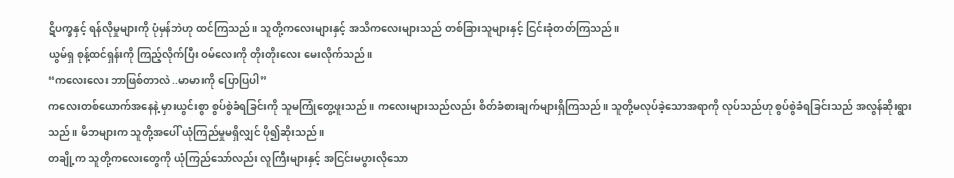ဋိပက္ခနှင့် ရန်လိုမှုများကို ပုံမှန်ဘဲဟု ထင်ကြသည်။ သူတို့ကလေးများနှင့် အသိကလေးများသည် တစ်ခြားသူများနှင့် ငြင်းခုံတတ်ကြသည်။
ယွမ်ရှ စုန့်ထင်ရှန်းကို ကြည့်လိုက်ပြီး ဝမ်လေးကို တိုးတိုးလေး မေးလိုက်သည်။
“ကလေးလေး ဘာဖြစ်တာလဲ ..မာမားကို ပြောပြပါ”
ကလေးတစ်ယောက်အနေနဲ့ မှားယွင်းစွာ စွပ်စွဲခံရခြင်းကို သူမကြုံတွေ့ဖူးသည်။ ကလေးများသည်လည်း စိတ်ခံစားချက်များရှိကြသည်။ သူတို့မလုပ်ခဲ့သောအရာကို လုပ်သည်ဟု စွပ်စွဲခံရခြင်းသည် အလွန်ဆိုးရွားသည်။ မိဘများက သူတို့အပေါ် ယုံကြည်မှုမရှိလျှင် ပို၍ဆိုးသည်။
တချို့က သူတို့ကလေးတွေကို ယုံကြည်သော်လည်း လူကြီးများနှင့် အငြင်းမပွားလိုသော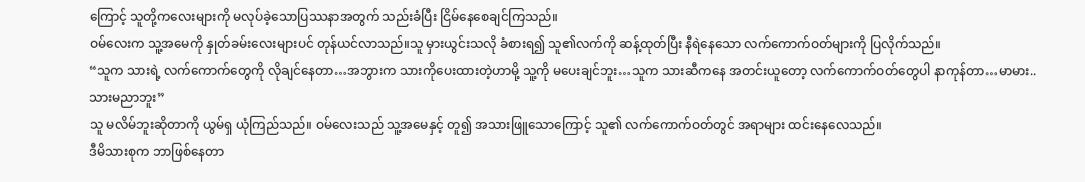ကြောင့် သူတို့ကလေးများကို မလုပ်ခဲ့သောပြဿနာအတွက် သည်းခံပြီး ငြိမ်နေစေချင်ကြသည်။
ဝမ်လေးက သူ့အမေကို နှုတ်ခမ်းလေးများပင် တုန်ယင်လာသည်။သူ မှားယွင်းသလို ခံစားရ၍ သူ၏လက်ကို ဆန့်ထုတ်ပြီး နီရဲနေသော လက်ကောက်ဝတ်များကို ပြလိုက်သည်။
“သူက သားရဲ့ လက်ကောက်တွေကို လိုချင်နေတာ…အဘွားက သားကိုပေးထားတဲ့ဟာမို့ သူ့ကို မပေးချင်ဘူး…သူက သားဆီကနေ အတင်းယူတော့ လက်ကောက်ဝတ်တွေပါ နာကုန်တာ…မာမား..သားမညာဘူး”
သူ မလိမ်ဘူးဆိုတာကို ယွမ်ရှ ယုံကြည်သည်။ ဝမ်လေးသည် သူ့အမေနှင့် တူ၍ အသားဖြူသောကြောင့် သူ၏ လက်ကောက်ဝတ်တွင် အရာများ ထင်းနေလေသည်။
ဒီမိသားစုက ဘာဖြစ်နေတာ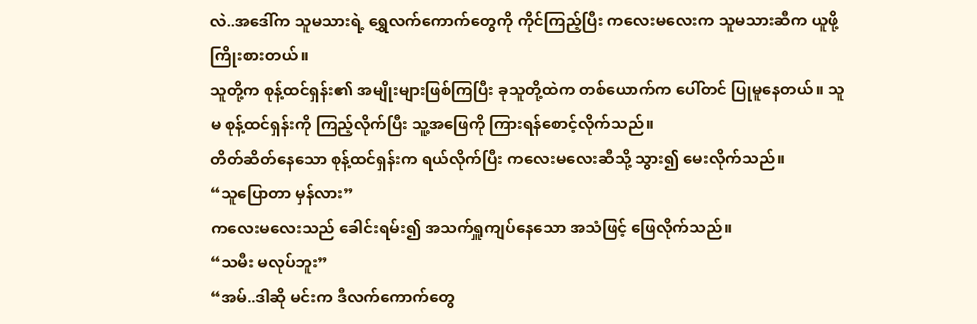လဲ..အဒေါ်က သူမသားရဲ့ ရွှေလက်ကောက်တွေကို ကိုင်ကြည့်ပြီး ကလေးမလေးက သူမသားဆီက ယူဖို့ ကြိုးစားတယ်။
သူတို့က စုန့်ထင်ရှန်း၏ အမျိုးများဖြစ်ကြပြီး ခုသူတို့ထဲက တစ်ယောက်က ပေါ်တင် ပြုမူနေတယ်။ သူမ စုန့်ထင်ရှန်းကို ကြည့်လိုက်ပြီး သူ့အဖြေကို ကြားရန်စောင့်လိုက်သည်။
တိတ်ဆိတ်နေသော စုန့်ထင်ရှန်းက ရယ်လိုက်ပြီး ကလေးမလေးဆီသို့ သွား၍ မေးလိုက်သည်။
“သူပြောတာ မှန်လား”
ကလေးမလေးသည် ခေါင်းရမ်း၍ အသက်ရှူကျပ်နေသော အသံဖြင့် ဖြေလိုက်သည်။
“သမီး မလုပ်ဘူး”
“အမ်..ဒါဆို မင်းက ဒီလက်ကောက်တွေ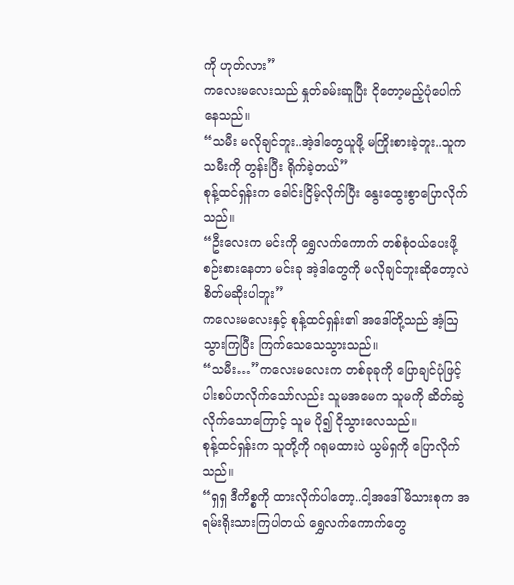ကို ဟုတ်လား”
ကလေးမလေးသည် နှုတ်ခမ်းဆူပြီး ငိုတော့မည့်ပုံပေါက်နေသည်။
“သမီး မလိုချင်ဘူး..အဲ့ဒါတွေယူဖို့ မကြိုးစားခဲ့ဘူး..သူက သမီးကို တွန်းပြီး ရိုက်ခဲ့တယ်”
စုန့်ထင်ရှန်းက ခေါင်းငြိမ့်လိုက်ပြီး နွေးထွေးစွာပြောလိုက်သည်။
“ဦးလေးက မင်းကို ရွှေလက်ကောက် တစ်စုံဝယ်ပေးဖို့ စဉ်းစားနေတာ မင်းခု အဲ့ဒါတွေကို မလိုချင်ဘူးဆိုတော့လဲ စိတ်မဆိုးပါဘူး”
ကလေးမလေးနှင့် စုန့်ထင်ရှန်း၏ အဒေါ်တို့သည် အံ့ဩသွားကြပြီး ကြက်သေသေသွားသည်။
“သမီး…”ကလေးမလေးက တစ်ခုခုကို ပြောချင်ပုံဖြင့် ပါးစပ်ဟလိုက်သော်လည်း သူမအမေက သူမကို ဆိတ်ဆွဲလိုက်သောကြောင့် သူမ ပို၍ ငိုသွားလေသည်။
စုန့်ထင်ရှန်းက သူတို့ကို ဂရုမထားပဲ ယွမ်ရှကို ပြောလိုက်သည်။
“ရှရှ ဒီကိစ္စကို ထားလိုက်ပါတော့..ငါ့အဒေါ်မိသားစုက အရမ်းရိုးသားကြပါတယ် ရွှေလက်ကောက်တွေ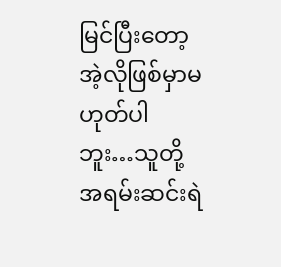မြင်ပြီးတော့ အဲ့လိုဖြစ်မှာမဟုတ်ပါဘူး…သူတို့အရမ်းဆင်းရဲ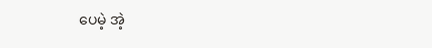ပေမဲ့ အဲ့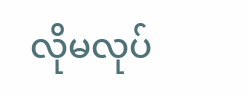လိုမလုပ်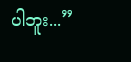ပါဘူး...”